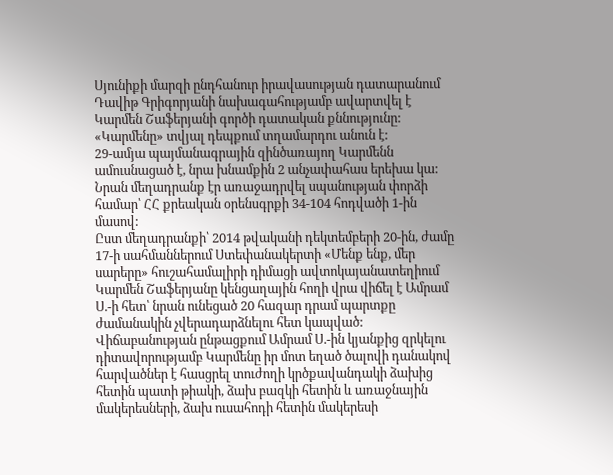Սյունիքի մարզի ընդհանուր իրավասության դատարանում Դավիթ Գրիգորյանի նախագահությամբ ավարտվել է Կարմեն Շաֆերյանի գործի դատական քննությունը:
«Կարմենը» տվյալ դեպքում տղամարդու անուն է:
29-ամյա պայմանագրային զինծառայող Կարմենն ամուսնացած է, նրա խնամքին 2 անչափահաս երեխա կա:
Նրան մեղադրանք էր առաջադրվել սպանության փորձի համար՝ ՀՀ քրեական օրենսգրքի 34-104 հոդվածի 1-ին մասով:
Ըստ մեղադրանքի՝ 2014 թվականի դեկտեմբերի 20-ին, ժամը 17-ի սահմաններում Ստեփանակերտի «Մենք ենք, մեր սարերը» հուշահամալիրի դիմացի ավտոկայանատեղիում Կարմեն Շաֆերյանը կենցաղային հողի վրա վիճել է Ամրամ Ս.-ի հետ՝ նրան ունեցած 20 հազար դրամ պարտքը ժամանակին չվերադարձնելու հետ կապված:
Վիճաբանության ընթացքում Ամրամ Ս.-ին կյանքից զրկելու դիտավորությամբ Կարմենը իր մոտ եղած ծալովի դանակով հարվածներ է հասցրել տուժողի կրծքավանդակի ձախից հետին պատի թիակի, ձախ բազկի հետին և առաջնային մակերեսների, ձախ ուսահոդի հետին մակերեսի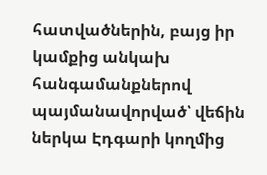հատվածներին, բայց իր կամքից անկախ հանգամանքներով պայմանավորված՝ վեճին ներկա Էդգարի կողմից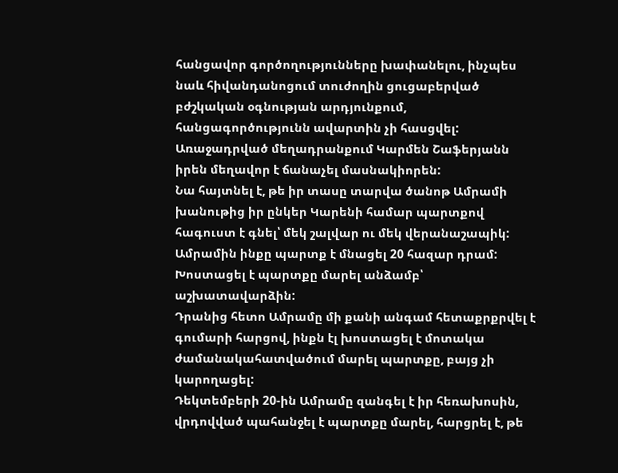հանցավոր գործողությունները խափանելու, ինչպես նաև հիվանդանոցում տուժողին ցուցաբերված բժշկական օգնության արդյունքում, հանցագործությունն ավարտին չի հասցվել:
Առաջադրված մեղադրանքում Կարմեն Շաֆերյանն իրեն մեղավոր է ճանաչել մասնակիորեն:
Նա հայտնել է, թե իր տասը տարվա ծանոթ Ամրամի խանութից իր ընկեր Կարենի համար պարտքով հագուստ է գնել՝ մեկ շալվար ու մեկ վերանաշապիկ:
Ամրամին ինքը պարտք է մնացել 20 հազար դրամ: Խոստացել է պարտքը մարել անձամբ՝ աշխատավարձին:
Դրանից հետո Ամրամը մի քանի անգամ հետաքրքրվել է գումարի հարցով, ինքն էլ խոստացել է մոտակա ժամանակահատվածում մարել պարտքը, բայց չի կարողացել:
Դեկտեմբերի 20-ին Ամրամը զանգել է իր հեռախոսին, վրդովված պահանջել է պարտքը մարել, հարցրել է, թե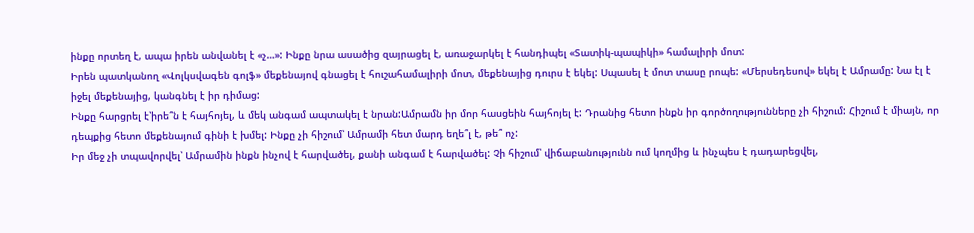ինքը որտեղ է, ապա իրեն անվանել է «չ…»: Ինքը նրա ասածից զայրացել է, առաջարկել է հանդիպել «Տատիկ-պապիկի» համալիրի մոտ:
Իրեն պատկանող «Վոլկսվագեն գոլֆ» մեքենայով գնացել է հուշահամալիրի մոտ, մեքենայից դուրս է եկել: Սպասել է մոտ տասը րոպե: «Մերսեդեսով» եկել է Ամրամը: Նա էլ է իջել մեքենայից, կանգնել է իր դիմաց:
Ինքը հարցրել է՝իրե՞ն է հայհոյել, և մեկ անգամ ապտակել է նրան:Ամրամն իր մոր հասցեին հայհոյել է: Դրանից հետո ինքն իր գործողությունները չի հիշում: Հիշում է միայն, որ դեպքից հետո մեքենայում գինի է խմել: Ինքը չի հիշում՝ Ամրամի հետ մարդ եղե՞լ է, թե՞ ոչ:
Իր մեջ չի տպավորվել՝ Ամրամին ինքն ինչով է հարվածել, քանի անգամ է հարվածել: Չի հիշում՝ վիճաբանությունն ում կողմից և ինչպես է դադարեցվել,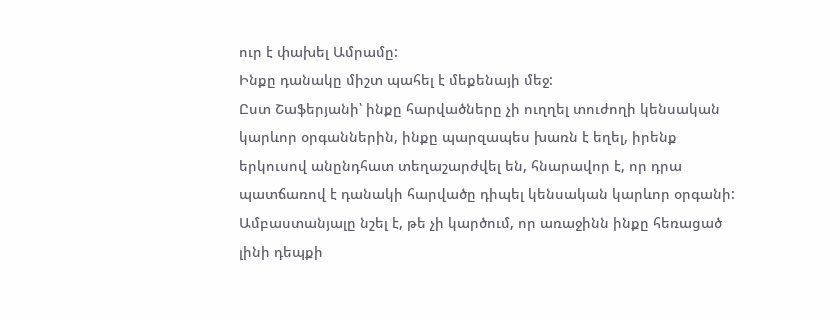ուր է փախել Ամրամը:
Ինքը դանակը միշտ պահել է մեքենայի մեջ:
Ըստ Շաֆերյանի՝ ինքը հարվածները չի ուղղել տուժողի կենսական կարևոր օրգաններին, ինքը պարզապես խառն է եղել, իրենք երկուսով անընդհատ տեղաշարժվել են, հնարավոր է, որ դրա պատճառով է դանակի հարվածը դիպել կենսական կարևոր օրգանի:
Ամբաստանյալը նշել է, թե չի կարծում, որ առաջինն ինքը հեռացած լինի դեպքի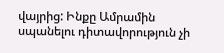վայրից: Ինքը Ամրամին սպանելու դիտավորություն չի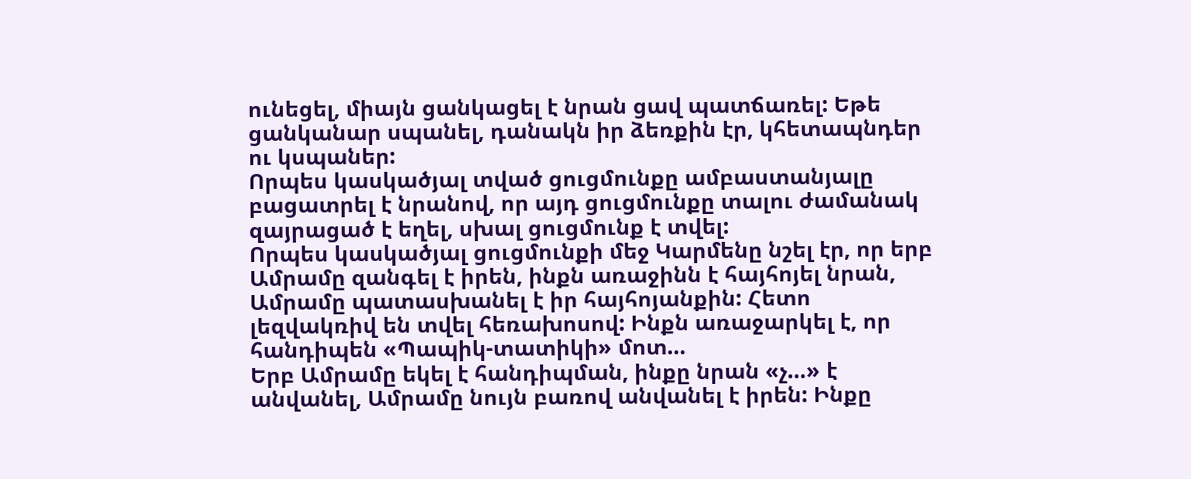ունեցել, միայն ցանկացել է նրան ցավ պատճառել: Եթե ցանկանար սպանել, դանակն իր ձեռքին էր, կհետապնդեր ու կսպաներ:
Որպես կասկածյալ տված ցուցմունքը ամբաստանյալը բացատրել է նրանով, որ այդ ցուցմունքը տալու ժամանակ զայրացած է եղել, սխալ ցուցմունք է տվել:
Որպես կասկածյալ ցուցմունքի մեջ Կարմենը նշել էր, որ երբ Ամրամը զանգել է իրեն, ինքն առաջինն է հայհոյել նրան, Ամրամը պատասխանել է իր հայհոյանքին: Հետո լեզվակռիվ են տվել հեռախոսով: Ինքն առաջարկել է, որ հանդիպեն «Պապիկ-տատիկի» մոտ…
Երբ Ամրամը եկել է հանդիպման, ինքը նրան «չ…» է անվանել, Ամրամը նույն բառով անվանել է իրեն: Ինքը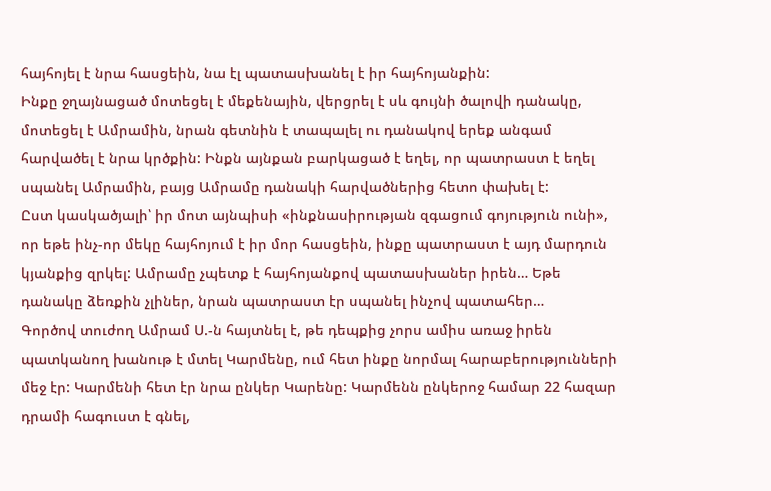հայհոյել է նրա հասցեին, նա էլ պատասխանել է իր հայհոյանքին:
Ինքը ջղայնացած մոտեցել է մեքենային, վերցրել է սև գույնի ծալովի դանակը, մոտեցել է Ամրամին, նրան գետնին է տապալել ու դանակով երեք անգամ հարվածել է նրա կրծքին: Ինքն այնքան բարկացած է եղել, որ պատրաստ է եղել սպանել Ամրամին, բայց Ամրամը դանակի հարվածներից հետո փախել է:
Ըստ կասկածյալի՝ իր մոտ այնպիսի «ինքնասիրության զգացում գոյություն ունի», որ եթե ինչ-որ մեկը հայհոյում է իր մոր հասցեին, ինքը պատրաստ է այդ մարդուն կյանքից զրկել: Ամրամը չպետք է հայհոյանքով պատասխաներ իրեն… Եթե դանակը ձեռքին չլիներ, նրան պատրաստ էր սպանել ինչով պատահեր…
Գործով տուժող Ամրամ Ս.-ն հայտնել է, թե դեպքից չորս ամիս առաջ իրեն պատկանող խանութ է մտել Կարմենը, ում հետ ինքը նորմալ հարաբերությունների մեջ էր: Կարմենի հետ էր նրա ընկեր Կարենը: Կարմենն ընկերոջ համար 22 հազար դրամի հագուստ է գնել,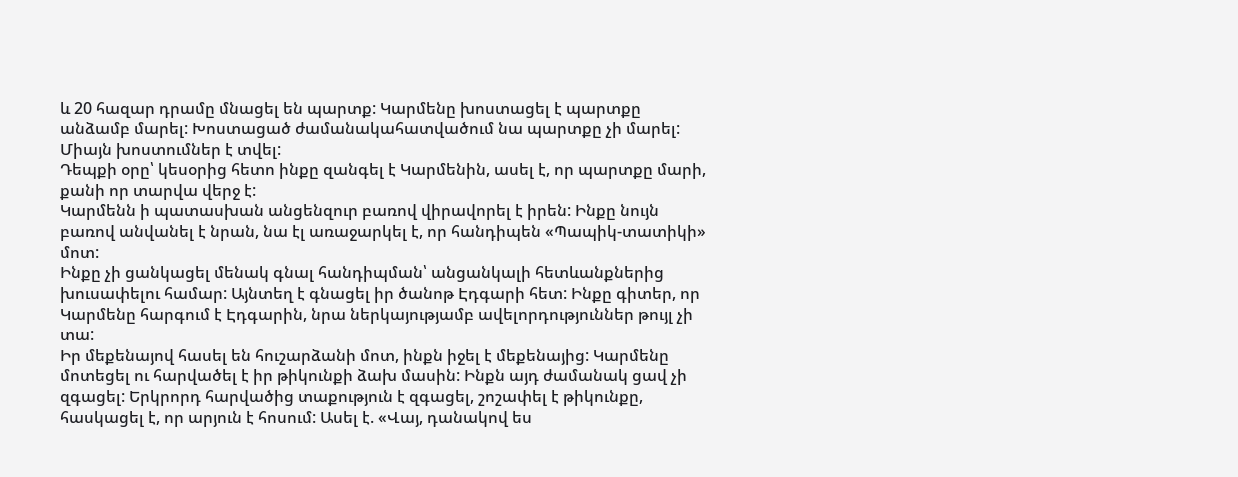և 20 հազար դրամը մնացել են պարտք: Կարմենը խոստացել է պարտքը անձամբ մարել: Խոստացած ժամանակահատվածում նա պարտքը չի մարել: Միայն խոստումներ է տվել:
Դեպքի օրը՝ կեսօրից հետո ինքը զանգել է Կարմենին, ասել է, որ պարտքը մարի, քանի որ տարվա վերջ է:
Կարմենն ի պատասխան անցենզուր բառով վիրավորել է իրեն: Ինքը նույն բառով անվանել է նրան, նա էլ առաջարկել է, որ հանդիպեն «Պապիկ-տատիկի» մոտ:
Ինքը չի ցանկացել մենակ գնալ հանդիպման՝ անցանկալի հետևանքներից խուսափելու համար: Այնտեղ է գնացել իր ծանոթ Էդգարի հետ: Ինքը գիտեր, որ Կարմենը հարգում է Էդգարին, նրա ներկայությամբ ավելորդություններ թույլ չի տա:
Իր մեքենայով հասել են հուշարձանի մոտ, ինքն իջել է մեքենայից: Կարմենը մոտեցել ու հարվածել է իր թիկունքի ձախ մասին: Ինքն այդ ժամանակ ցավ չի զգացել: Երկրորդ հարվածից տաքություն է զգացել, շոշափել է թիկունքը, հասկացել է, որ արյուն է հոսում: Ասել է. «Վայ, դանակով ես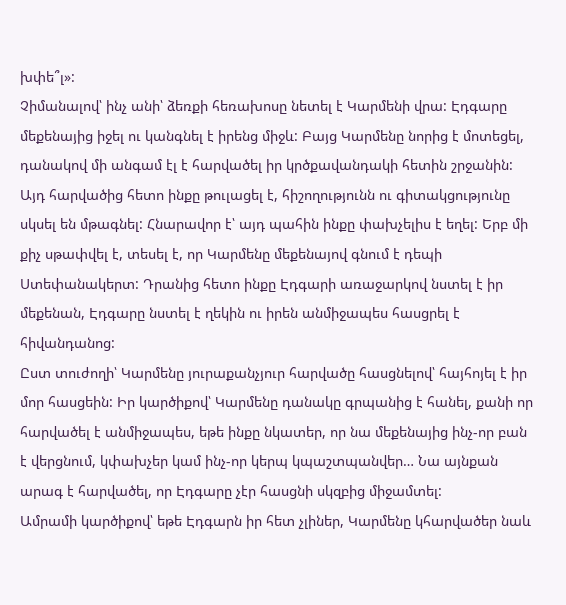խփե՞լ»:
Չիմանալով՝ ինչ անի՝ ձեռքի հեռախոսը նետել է Կարմենի վրա: Էդգարը մեքենայից իջել ու կանգնել է իրենց միջև: Բայց Կարմենը նորից է մոտեցել, դանակով մի անգամ էլ է հարվածել իր կրծքավանդակի հետին շրջանին: Այդ հարվածից հետո ինքը թուլացել է, հիշողությունն ու գիտակցությունը սկսել են մթագնել: Հնարավոր է՝ այդ պահին ինքը փախչելիս է եղել: Երբ մի քիչ սթափվել է, տեսել է, որ Կարմենը մեքենայով գնում է դեպի Ստեփանակերտ: Դրանից հետո ինքը Էդգարի առաջարկով նստել է իր մեքենան, Էդգարը նստել է ղեկին ու իրեն անմիջապես հասցրել է հիվանդանոց:
Ըստ տուժողի՝ Կարմենը յուրաքանչյուր հարվածը հասցնելով՝ հայհոյել է իր մոր հասցեին: Իր կարծիքով՝ Կարմենը դանակը գրպանից է հանել, քանի որ հարվածել է անմիջապես, եթե ինքը նկատեր, որ նա մեքենայից ինչ-որ բան է վերցնում, կփախչեր կամ ինչ-որ կերպ կպաշտպանվեր… Նա այնքան արագ է հարվածել, որ Էդգարը չէր հասցնի սկզբից միջամտել:
Ամրամի կարծիքով՝ եթե Էդգարն իր հետ չլիներ, Կարմենը կհարվածեր նաև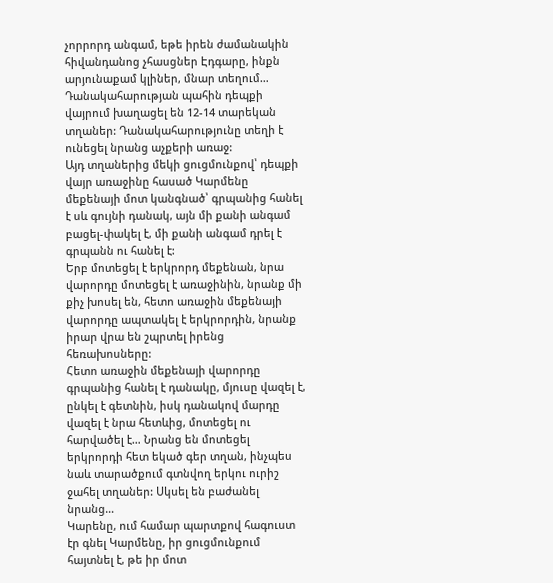չորրորդ անգամ, եթե իրեն ժամանակին հիվանդանոց չհասցներ Էդգարը, ինքն արյունաքամ կլիներ, մնար տեղում…
Դանակահարության պահին դեպքի վայրում խաղացել են 12-14 տարեկան տղաներ: Դանակահարությունը տեղի է ունեցել նրանց աչքերի առաջ:
Այդ տղաներից մեկի ցուցմունքով՝ դեպքի վայր առաջինը հասած Կարմենը մեքենայի մոտ կանգնած՝ գրպանից հանել է սև գույնի դանակ, այն մի քանի անգամ բացել-փակել է, մի քանի անգամ դրել է գրպանն ու հանել է:
Երբ մոտեցել է երկրորդ մեքենան, նրա վարորդը մոտեցել է առաջինին, նրանք մի քիչ խոսել են, հետո առաջին մեքենայի վարորդը ապտակել է երկրորդին, նրանք իրար վրա են շպրտել իրենց հեռախոսները:
Հետո առաջին մեքենայի վարորդը գրպանից հանել է դանակը, մյուսը վազել է, ընկել է գետնին, իսկ դանակով մարդը վազել է նրա հետևից, մոտեցել ու հարվածել է… Նրանց են մոտեցել երկրորդի հետ եկած գեր տղան, ինչպես նաև տարածքում գտնվող երկու ուրիշ ջահել տղաներ: Սկսել են բաժանել նրանց…
Կարենը, ում համար պարտքով հագուստ էր գնել Կարմենը, իր ցուցմունքում հայտնել է, թե իր մոտ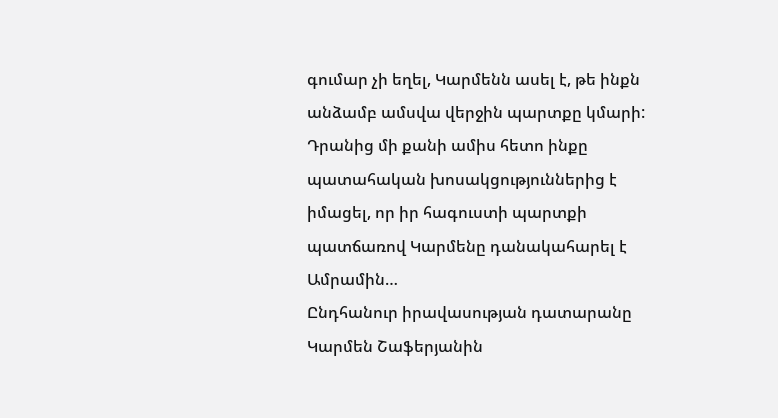գումար չի եղել, Կարմենն ասել է, թե ինքն անձամբ ամսվա վերջին պարտքը կմարի: Դրանից մի քանի ամիս հետո ինքը պատահական խոսակցություններից է իմացել, որ իր հագուստի պարտքի պատճառով Կարմենը դանակահարել է Ամրամին…
Ընդհանուր իրավասության դատարանը Կարմեն Շաֆերյանին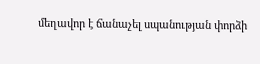մեղավոր է ճանաչել սպանության փորձի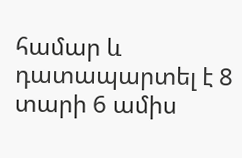համար և դատապարտել է 8 տարի 6 ամիս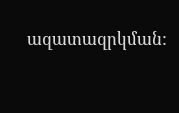ազատազրկման: